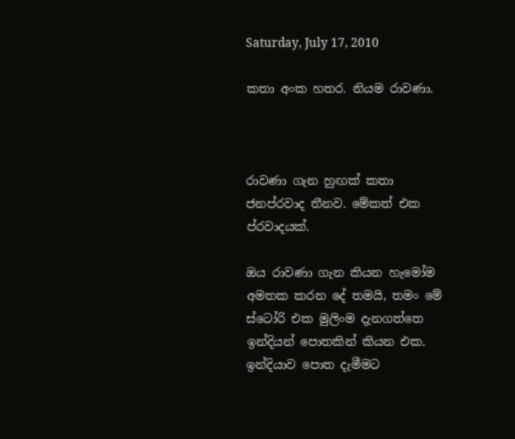Saturday, July 17, 2010

කතා අංක හතර. නියම රාවණා.



රාවණා ගැන හුඟක් කතා ජනප්රවාද තීනව. මේකත් එක ප්රවාදයක්.

ඔය රාවණා ගැන කියන හැමෝම අමතක කරන දේ තමයි, තමං මේ ස්ටෝරි එක මුලිංම දැනගත්තෙ ඉන්දියන් පොතකින් කියන එක. ඉන්දියාව පොත දැමීමට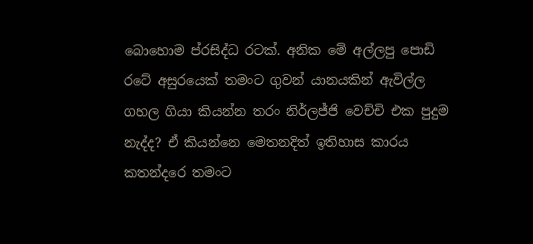බොහොම ප්රසිද්ධ රටක්. අනික මේ අල්ලපු පොඩි රටේ අසුරයෙක් තමංට ගුවන් යානයකින් ඇවිල්ල ගහල ගියා කියන්න තරං නිර්ලජ්ජි වෙච්චි එක පුදුම නැද්ද? ඒ කියන්නෙ මෙතනදිත් ඉතිහාස කාරය කතන්දරෙ තමංට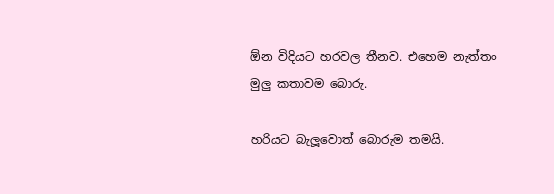ඕන විදියට හරවල තීනව. එහෙම නැත්තං මුලු කතාවම බොරු.

හරියට බැලූවොත් බොරුම තමයි.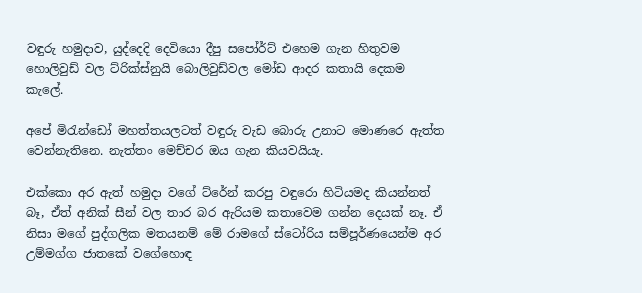වඳුරු හමුදාව, යුද්දෙදි දෙවියො දීපු සපෝර්ට් එහෙම ගැන හිතුවම හොලිවුඩ් වල ට්රික්ස්නුයි බොලිවුඩ්වල මෝඩ ආදර කතායි දෙකම කැලේ.

අපේ මිරැන්ඩෝ මහත්තයලටත් වඳුරු වැඩ බොරු උනාට මොණරෙ ඇත්ත වෙන්නැතිනෙ. නැත්තං මෙච්චර ඔය ගැන කියවයියැ.

එක්කො අර ඇත් හමුදා වගේ ට්රේන් කරපු වඳුරො හිටියමද කියන්නත් බෑ, ඒත් අනික් සීන් වල තාර බර ඇරියම කතාවෙම ගන්න දෙයක් නෑ. ඒ නිසා මගේ පුද්ගලික මතයනම් මේ රාමගේ ස්ටෝරිය සම්පූර්ණයෙන්ම අර උම්මග්ග ජාතකේ වගේහොඳ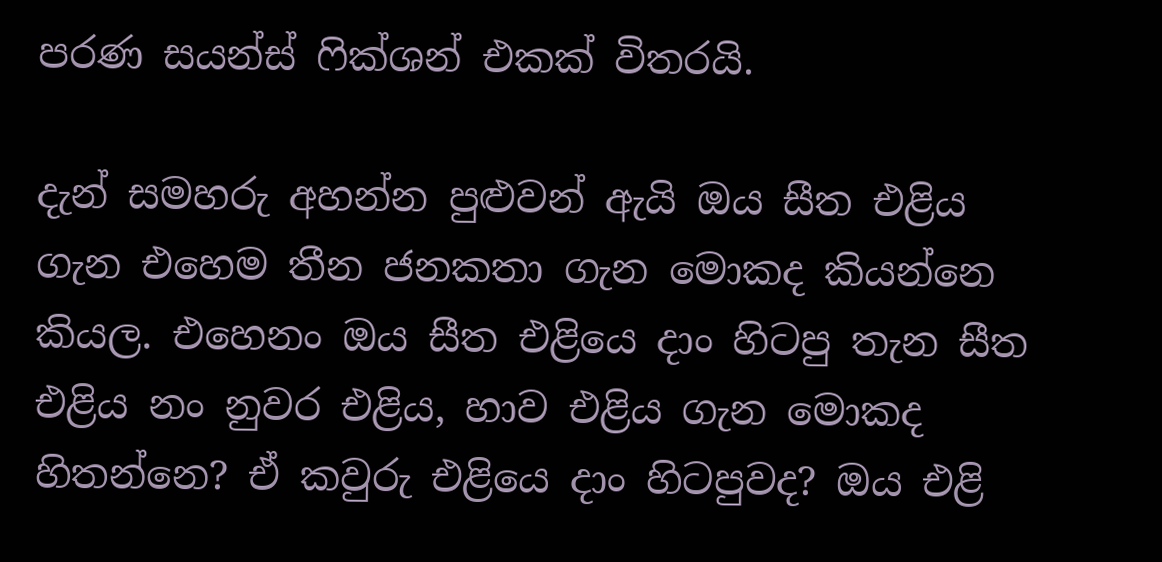පරණ සයන්ස් ෆික්ශන් එකක් විතරයි.

දැන් සමහරු අහන්න පුළුවන් ඇයි ඔය සීත එළිය ගැන එහෙම තීන ජනකතා ගැන මොකද කියන්නෙ කියල. එහෙනං ඔය සීත එළියෙ දාං හිටපු තැන සීත එළිය නං නුවර එළිය, හාව එළිය ගැන මොකද හිතන්නෙ? ඒ කවුරු එළියෙ දාං හිටපුවද? ඔය එළි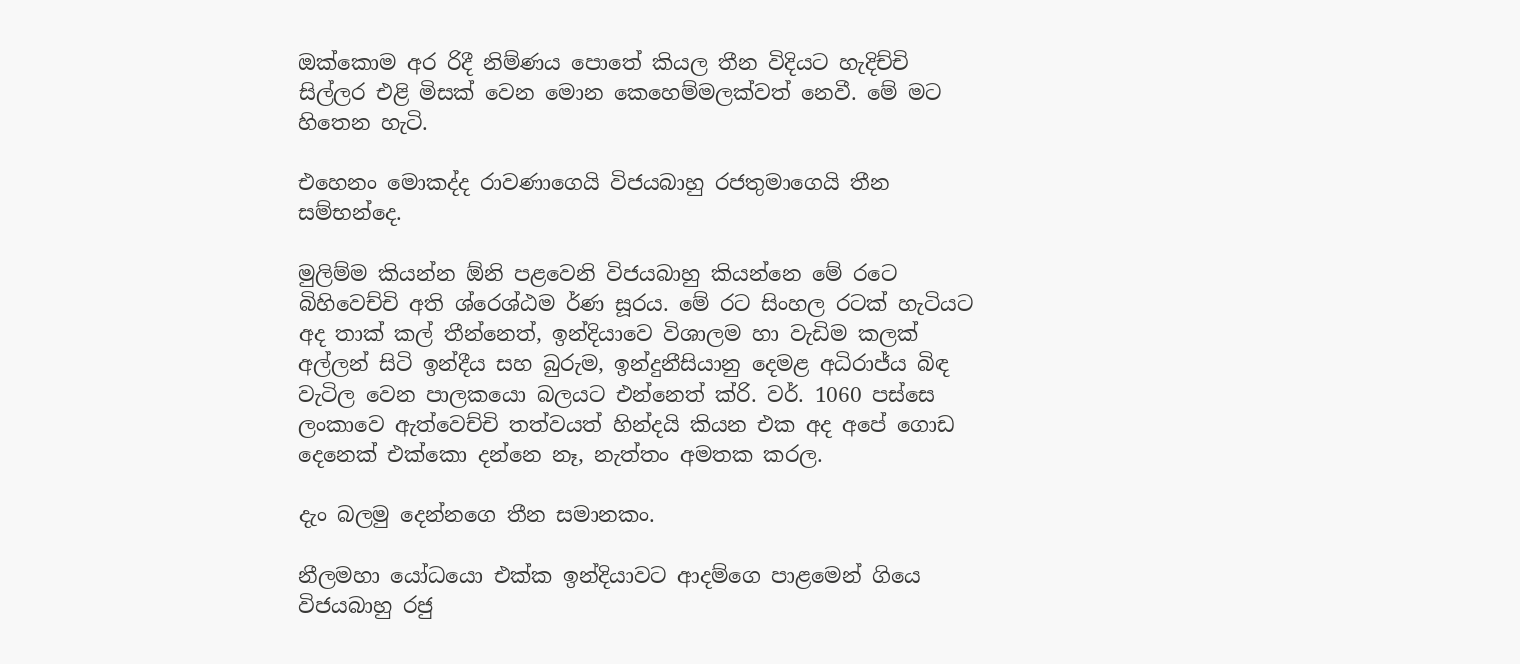ඔක්කොම අර රිදී නිම්ණය පොතේ කියල තීන විදියට හැදිච්චි සිල්ලර එළි මිසක් වෙන මොන කෙහෙම්මලක්වත් නෙවී. මේ මට හිතෙන හැටි.

එහෙනං මොකද්ද රාවණාගෙයි විජයබාහු රජතුමාගෙයි තීන සම්භන්දෙ.

මුලිම්ම කියන්න ඕනි පළවෙනි විජයබාහු කියන්නෙ මේ රටෙ බිහිවෙච්චි අති ශ්රෙශ්ඨම ර්ණ සූරය. මේ රට සිංහල රටක් හැටියට අද තාක් කල් තීන්නෙත්, ඉන්දියාවෙ විශාලම හා වැඩිම කලක් අල්ලන් සිටි ඉන්දීය සහ බුරුම, ඉන්දුනීසියානු දෙමළ අධිරාජ්ය බිඳ වැටිල වෙන පාලකයො බලයට එන්නෙත් ක්රි. වර්. 1060 පස්සෙ ලංකාවෙ ඇත්වෙච්චි තත්වයත් හින්දයි කියන එක අද අපේ ගොඩ දෙනෙක් එක්කො දන්නෙ නෑ, නැත්තං අමතක කරල.

දැං බලමු දෙන්නගෙ තීන සමානකං.

නීලමහා යෝධයො එක්ක ඉන්දියාවට ආදම්ගෙ පාළමෙන් ගියෙ විජයබාහු රජු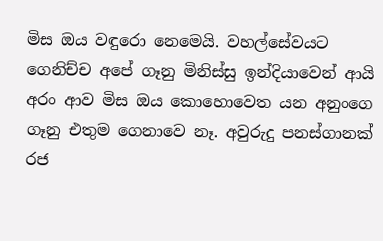මිස ඔය වඳුරො නෙමෙයි. වහල්සේවයට ගෙනිච්ච අපේ ගෑනු මිනිස්සු ඉන්දියාවෙන් ආයි අරං ආව මිස ඔය කොහොවෙත යන අනුංගෙ ගෑනු එතුම ගෙනාවෙ නෑ. අවුරුදු පනස්ගානක් රජ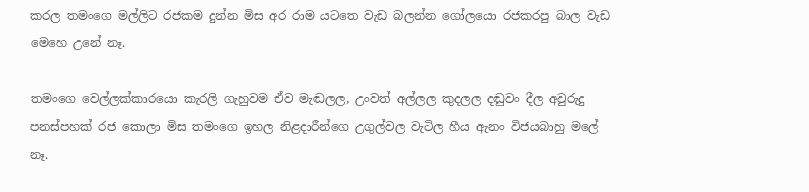කරල තමංගෙ මල්ලිට රජකම දුන්න මිස අර රාම යටතෙ වැඩ බලන්න ගෝලයො රජකරපු බාල වැඩ මෙහෙ උනේ නෑ.

තමංගෙ වෙල්ලක්කාරයො කැරලි ගැහුවම ඒව මැඬලල, උංවත් අල්ලල කුදලල දඬුවං දීල අවුරුදු පනස්පහක් රජ කොලා මිස තමංගෙ ඉහල නිළදාරීන්ගෙ උගුල්වල වැටිල හීය ඇනං විජයබාහු මලේ නෑ.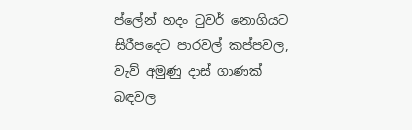ප්ලේන් හදං ටුවර් නොගියට සිරීපදෙට පාරවල් කප්පවල, වැව් අමුණු දාස් ගාණක් බඳවල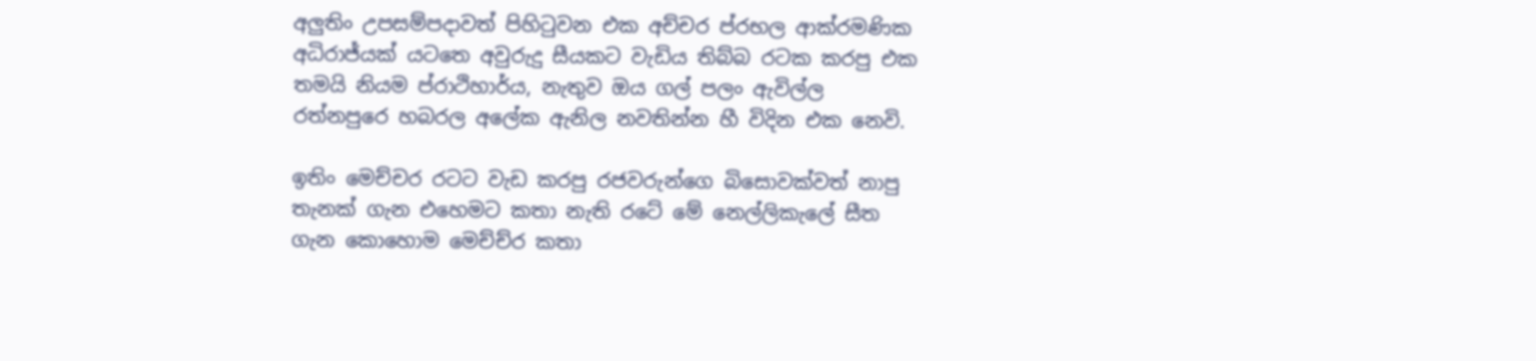අලුතිං උපසම්පදාවත් පිහිටුවන එක අච්චර ප්රභල ආක්රමණික අධිරාජ්යක් යටතෙ අවුරුදු සීයකට වැඩිය තිබ්බ රටක කරපු එක තමයි නියම ප්රාථිහාර්ය, නැතුව ඔය ගල් පලං ඇවිල්ල රත්නපුරෙ හබරල අලේක ඇනිල නවතින්න හී විදින එක නෙවි.

ඉතිං මෙච්චර රටට වැඩ කරපු රජවරුන්ගෙ බිසොවක්වත් නාපු තැනක් ගැන එහෙමට කතා නැති රටේ මේ නෙල්ලිකැලේ සීත ගැන කොහොම මෙච්ච්ර කතා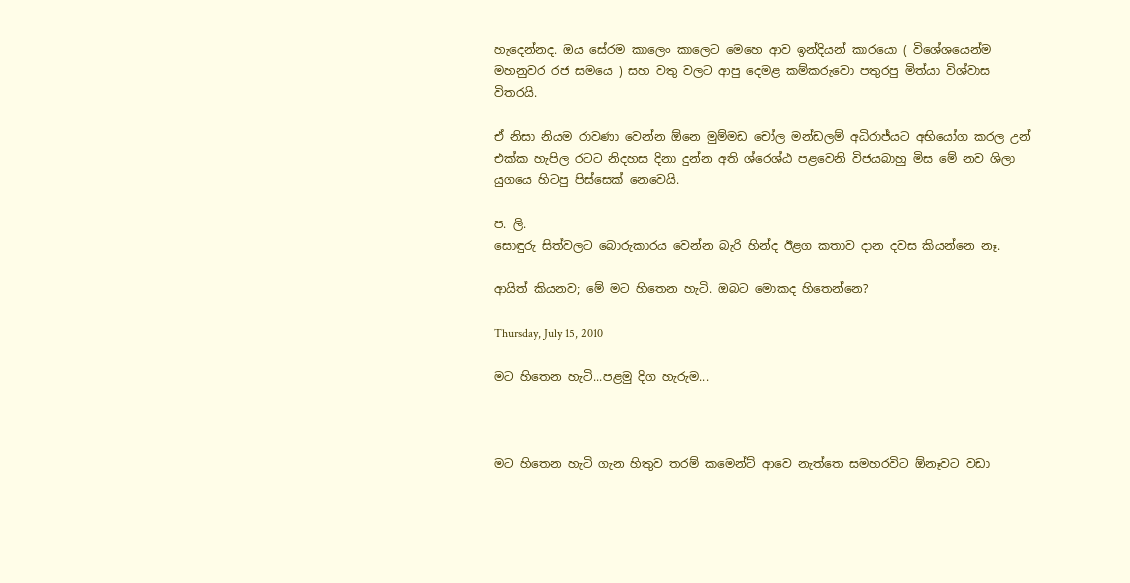හැදෙන්නද. ඔය සේරම කාලෙං කාලෙට මෙහෙ ආව ඉන්දියන් කාරයො ( විශේශයෙන්ම මහනුවර රජ සමයෙ ) සහ වතු වලට ආපු දෙමළ කම්කරුවො පතුරපු මිත්යා විශ්වාස විතරයි.

ඒ නිසා නියම රාවණා වෙන්න ඕනෙ මුම්මඩ චෝල මන්ඩලම් අධිරාජ්යට අභියෝග කරල උන් එක්ක හැපිල රටට නිදහස දිනා දුන්න අති ශ්රෙශ්ඨ පළවෙනි විජයබාහු මිස මේ නව ශිලා යුගයෙ හිටපු පිස්සෙක් නෙවෙයි.

ප. ලි.
සොඳුරු සිත්වලට බොරුකාරය වෙන්න බැරි හින්ද ඊළග කතාව දාන දවස කියන්නෙ නෑ.

ආයිත් කියනව; මේ මට හිතෙන හැටි. ඔබට මොකද හිතෙන්නෙ?

Thursday, July 15, 2010

මට හිතෙන හැටි...පළමු දිග හැරුම...



මට හිතෙන හැටි ගැන හිතුව තරම් කමෙන්ට් ආවෙ නැත්තෙ සමහරවිට ඕනෑවට වඩා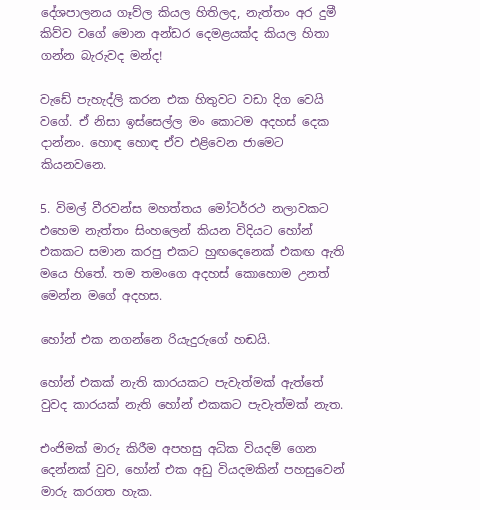දේශපාලනය ගෑව්ල කියල හිතිලද, නැත්තං අර දුමී කිව්ව වගේ මොන අන්ඩර දෙමළයක්ද කියල හිතා ගන්න බැරුවද මන්ද!

වැඩේ පැහැද්ලි කරන එක හිතුවට වඩා දිග වෙයි වගේ. ඒ නිසා ඉස්සෙල්ල මං කොටම අදහස් දෙක දාන්නං. හොඳ හොඳ ඒව එළිවෙන ජාමෙට කියනවනෙ.

5. විමල් වීරවන්ස මහත්තය මෝටර්රථ නලාවකට එහෙම නැත්තං සිංහලෙන් කියන විදියට හෝන් එකකට සමාන කරපු එකට හුඟදෙනෙක් එකඟ ඇති මයෙ හිතේ. තම තමංගෙ අදහස් කොහොම උනත් මෙන්න මගේ අදහස.

හෝන් එක නගන්නෙ රියැදුරුගේ හඬයි.

හෝන් එකක් නැති කාරයකට පැවැත්මක් ඇත්තේ වුවද කාරයක් නැති හෝන් එකකට පැවැත්මක් නැත.

එංජිමක් මාරු කිරීම අපහසු අධික වියදම් ගෙන දෙන්නක් වුව, හෝන් එක අඩු වියදමකින් පහසුවෙන් මාරු කරගත හැක.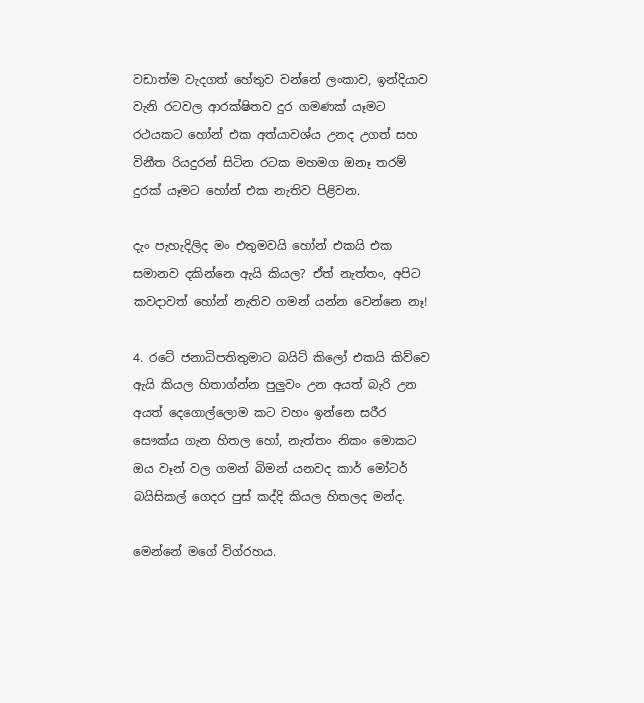වඩාත්ම වැදගත් හේතුව වන්නේ ලංකාව, ඉන්දියාව වැනි රටවල ආරක්ෂිතව දුර ගමණක් යෑමට රථයකට හෝන් එක අත්යාවශ්ය උනද උගත් සහ විනීත රියදුරන් සිටින රටක මහමග ඔනෑ තරම් දුරක් යෑමට හෝන් එක නැතිව පිළිවන.

දැං පැහැදිලිද මං එතුමවයි හෝන් එකයි එක සමානව දකින්නෙ ඇයි කියල? ඒත් නැත්තං, අපිට කවදාවත් හෝන් නැතිව ගමන් යන්න වෙන්නෙ නෑ!

4. රටේ ජනාධිපතිතුමාට බයිට් කිලෝ එකයි කිව්වෙ ඇයි කියල හිතාග්න්න පුලුවං උන අයත් බැරි උන අයත් දෙගොල්ලොම කට වහං ඉන්නෙ සරීර සෞක්ය ගැන හිතල හෝ, නැත්තං නිකං මොකට ඔය වෑන් වල ගමන් බිමන් යනවද කාර් මෝටර් බයිසිකල් ගෙදර පුස් කද්දි කියල හිතලද මන්ද.

මෙන්නේ මගේ විග්රහය.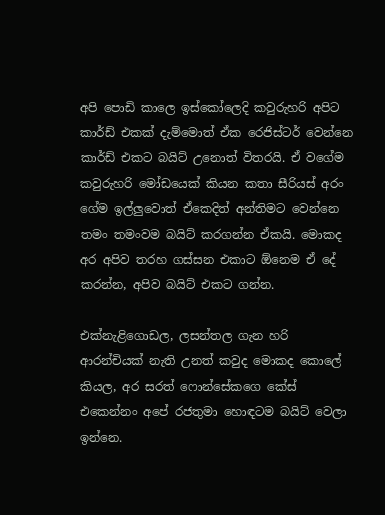අපි පොඩි කාලෙ ඉස්කෝලෙදි කවුරුහරි අපිට කාර්ඩ් එකක් දැම්මොත් ඒක රෙජිස්ටර් වෙන්නෙ කාර්ඩ් එකට බයිට් උනොත් විතරයි. ඒ වගේම කවුරුහරි මෝඩයෙක් කියන කතා සීරියස් අරං ගේම ඉල්ලුවොත් ඒකෙදිත් අන්තිමට වෙන්නෙ තමං තමංවම බයිට් කරගන්න ඒකයි. මොකද අර අපිව තරහ ගස්සන එකාට ඕනෙම ඒ දේ කරන්න, අපිව බයිට් එකට ගන්න.

එක්නැළිගොඩල, ලසන්තල ගැන හරි ආරන්චියක් නැති උනත් කවුද මොකද කොලේ කියල, අර සරත් ෆොන්සේකගෙ කේස් එකෙන්නං අපේ රජතුමා හොඳටම බයිට් වෙලා ඉන්නෙ.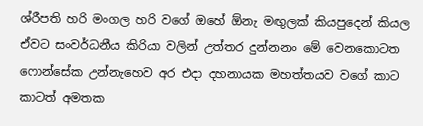ශ්රීපති හරි මංගල හරි වගේ ඔහේ ඕනැ මඟුලක් කියපුදෙන් කියල ඒවට සංවර්ධනීය කිරියා වලින් උත්තර දුන්නනං මේ වෙනකොටත ෆොන්සේක උන්නැහෙව අර එදා දහනායක මහත්තයව වගේ කාට කාටත් අමතක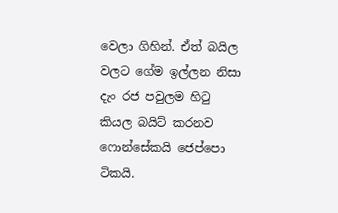වෙලා ගිහින්. ඒත් බයිල වලට ගේම ඉල්ලන නිසා දැං රජ පවුලම හිටු කියල බයිට් කරනව ෆොන්සේකයි ජෙප්පො ටිකයි.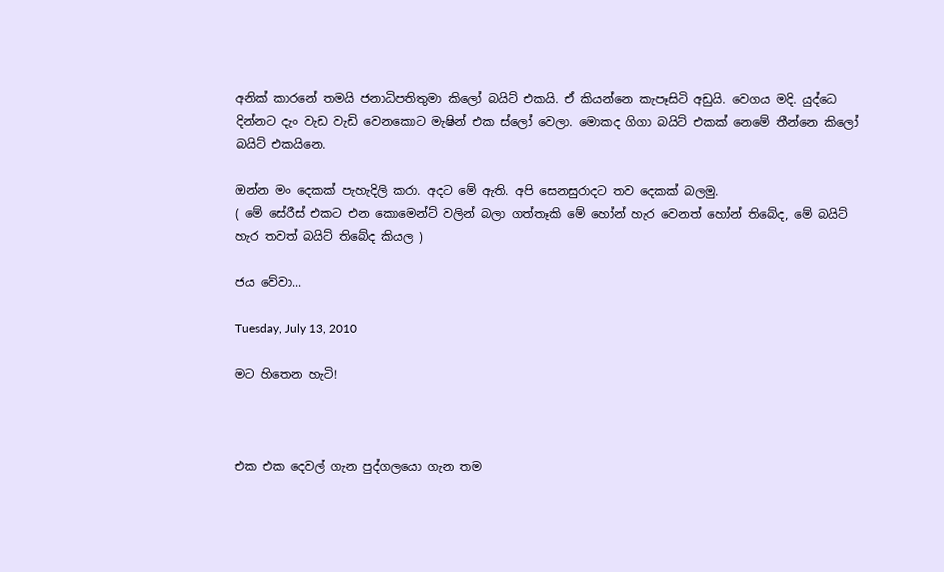අනික් කාරනේ තමයි ජනාධිපතිතුමා කිලෝ බයිට් එකයි. ඒ කියන්නෙ කැපෑසිටි අඩුයි. වෙගය මදි. යුද්ධෙ දින්නට දැං වැඩ වැඩි වෙනකොට මැෂින් එක ස්ලෝ වෙලා. මොකද ගිගා බයිට් එකක් නෙමේ තීන්නෙ කිලෝ බයිට් එකයිනෙ.

ඔන්න මං දෙකක් පැහැදිලි කරා. අදට මේ ඇති. අපි සෙනසුරාදට තව දෙකක් බලමු.
( මේ සේරීස් එකට එන කොමෙන්ට් වලින් බලා ගත්තෑකි මේ හෝන් හැර වෙනත් හෝන් තිබේද, මේ බයිට් හැර තවත් බයිට් තිබේද කියල )

ජය වේවා...

Tuesday, July 13, 2010

මට හිතෙන හැටි!



එක එක දෙවල් ගැන පුද්ගලයො ගැන තම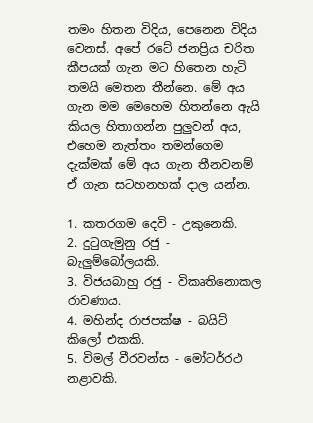තමං හිතන විදිය, පෙනෙන විදිය වෙනස්. අපේ රටේ ජනප්‍රිය චරිත කීපයක් ගැන මට හිතෙන හැටි තමයි මෙතන තීන්නෙ. මේ අය ගැන මම මෙහෙම හිතන්නෙ ඇයි කියල හිතාගන්න පුලුවන් අය, එහෙම නැත්තං තමන්ගෙම දැක්මක් මේ අය ගැන තීනවනම් ඒ ගැන සටහනහක් දාල යන්න.

1. කතරගම දෙවි - උකුනෙකි.
2. දුටුගැමුනු රජු - බැලුම්බෝලයකි.
3. විජයබාහු රජු - විකෘතිනොකල රාවණාය.
4. මහින්ද රාජපක්ෂ - බයිට් කිලෝ එකකි.
5. විමල් වීරවන්ස - මෝටර්‍රථ නළාවකි.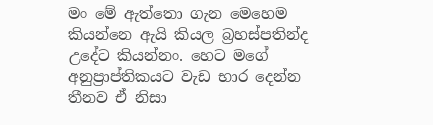මං මේ ඇත්තො ගැන මෙහෙම කියන්නෙ ඇයි කියල බ්‍රහස්පතින්ද උදේට කියන්නං. හෙට මගේ අනුප්‍රාප්තිකයට වැඩ භාර දෙන්න තීනව ඒ නිසා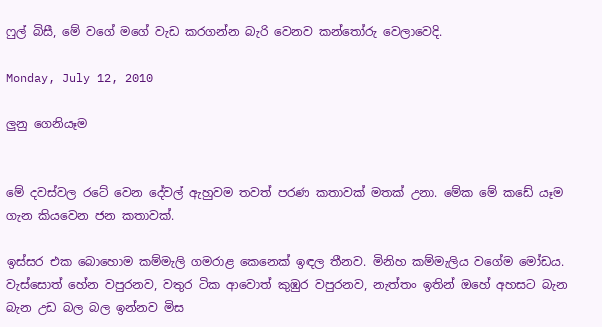ෆුල් බිසී, මේ වගේ මගේ වැඩ කරගන්න බැරි වෙනව කන්තෝරු වෙලාවෙදි.

Monday, July 12, 2010

ලුනු ගෙනියෑම


මේ දවස්වල රටේ වෙන දේවල් ඇහුවම තවත් පරණ කතාවක් මතක් උනා. මේක මේ කඩේ යෑම ගැන කියවෙන ජන කතාවක්.

ඉස්සර එක බොහොම කම්මැලි ගමරාළ කෙනෙක් ඉඳල තීනව. මිනිහ කම්මැලිය වගේම මෝඩය. වැස්සොත් හේන වපුරනව, වතුර ටික ආවොත් කුඹුර වපුරනව, නැත්තං ඉතින් ඔහේ අහසට බැන බැන උඩ බල බල ඉන්නව මිස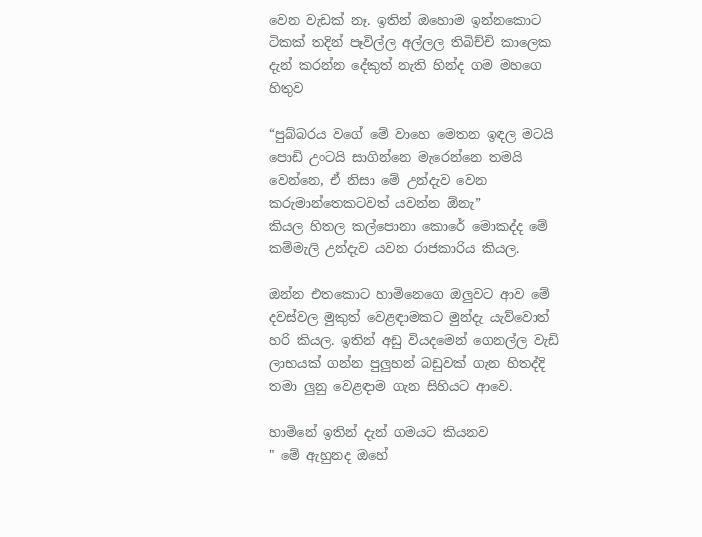වෙන වැඩක් නෑ. ඉතින් ඔහොම ඉන්නකොට ටිකක් තදින් පෑවිල්ල අල්ලල තිබිච්චි කාලෙක දැන් කරන්න දේකුත් නැති හින්ද ගම මහගෙ හිතුව

“පුබ්බරය වගේ මේ වාහෙ මෙතන ඉඳල මටයි පොඩි උංටයි සාගින්නෙ මැරෙන්නෙ තමයි වෙන්නෙ, ඒ නිසා මේ උන්දැව වෙන කරුමාන්තෙකටවත් යවන්න ඕනැ”
කියල හිතල කල්පොනා කොරේ මොකද්ද මේ කම්මැලි උන්දැව යවන රාජකාරිය කියල.

ඔන්න එතකොට හාමිනෙගෙ ඔලුවට ආව මේ දවස්වල මුකුත් වෙළඳාමකට මුන්දැ යැව්වොත් හරි කියල. ඉතින් අඩු වියදමෙන් ගෙනල්ල වැඩි ලාභයක් ගන්න පුලුහන් බඩුවක් ගැන හිතද්දි තමා ලුනු වෙළඳාම ගැන සිහියට ආවෙ.

හාමිනේ ඉතින් දැන් ගමයට කියනව
" මේ ඇහුනද ඔහේ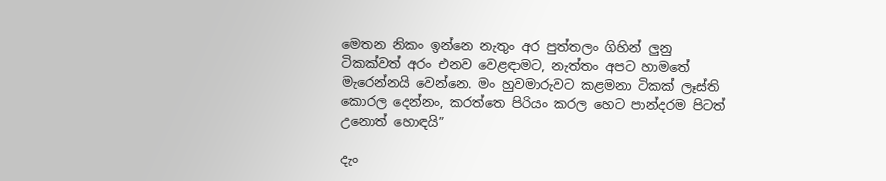මෙතන නිකං ඉන්නෙ නැතුං අර පුත්තලං ගිහින් ලුනු ටිකක්වත් අරං එනව වෙළඳාමට, නැත්තං අපට හාමතේ මැරෙන්නයි වෙන්නෙ. මං හුවමාරුවට කළමනා ටිකක් ලෑස්ති කොරල දෙන්නං, කරත්තෙ පිරියං කරල හෙට පාන්දරම පිටත් උනොත් හොඳයි”

දැං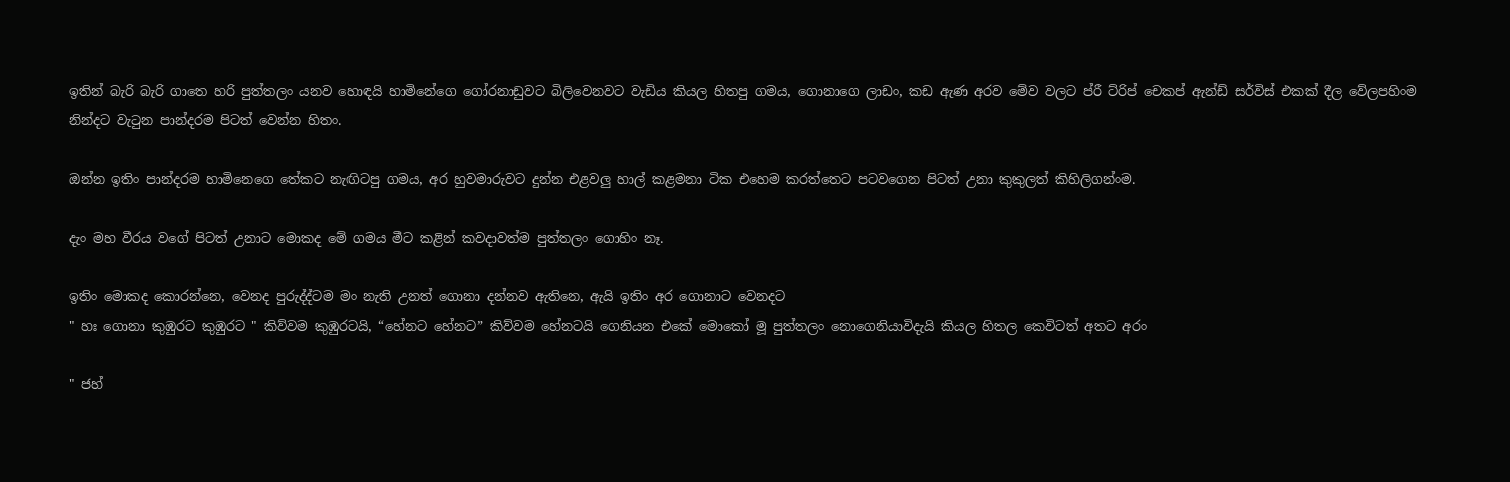ඉතින් බැරි බැරි ගාතෙ හරි පුත්තලං යනව හොඳයි හාමිනේගෙ ගෝරනාඩුවට බිලිවෙනවට වැඩිය කියල හිතපු ගමය, ගොනාගෙ ලාඩං, කඩ ඇණ අරව මේව වලට ප්රී ට්රිප් චෙකප් ඇන්ඩ් සර්විස් එකක් දීල වේලපහිංම නින්දට වැටුන පාන්දරම පිටත් වෙන්න හිතං.

ඔන්න ඉතිං පාන්දරම හාමිනෙගෙ තේකට නැඟිටපු ගමය, අර හුවමාරුවට දුන්න එළවලු හාල් කළමනා ටික එහෙම කරත්තෙට පටවගෙන පිටත් උනා කුකුලත් කිහිලිගන්ංම.

දැං මහ වීරය වගේ පිටත් උනාට මොකද මේ ගමය මීට කළින් කවදාවත්ම පුත්තලං ගොහිං නෑ.

ඉතිං මොකද කොරන්නෙ, වෙනද පුරුද්ද්ටම මං නැති උනත් ගොනා දන්නව ඇතිනෙ, ඇයි ඉතිං අර ගොනාට වෙනදට
" හඃ ගොනා කුඹුරට කුඹුරට " කිව්වම කුඹුරටයි, “හේනට හේනට” කිව්වම හේනටයි ගෙනියන එකේ මොකෝ මූ පුත්තලං නොගෙනියාවිදැයි කියල හිතල කෙවිටත් අතට අරං

" ජහ්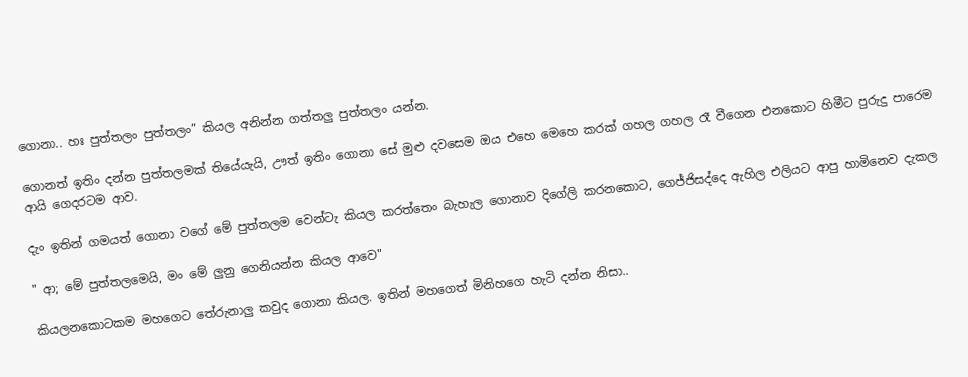ගොනා.. හඃ පුත්තලං පුත්තලං” කියල අනින්න ගත්තලු පුත්තලං යන්න.

ගොනත් ඉතිං දන්න පුත්තලමක් තියේයැයි, ඌත් ඉතිං ගොනා සේ මුළු දවසෙම ඔය එහෙ මෙහෙ කරක් ගහල ගහල රෑ වීගෙන එනකොට හිමීට පුරුදු පාරෙම ආයි ගෙදරටම ආව.

දැං ඉතින් ගමයත් ගොනා වගේ මේ පුත්තලම වෙන්ටැ කියල කරත්තෙං බැහැල ගොනාව දිගේලි කරනකොට, ගෙජ්ජිසද්දෙ ඇහිල එලියට ආපු හාමිනෙව දැකල

" ආ; මේ පුත්තලමෙයි, මං මේ ලුනු ගෙනියන්න කියල ආවෙ"

කියලනකොටකම මහගෙට තේරුනාලු කවුද ගොනා කියල. ඉතින් මහගෙත් මිනිහගෙ හැටි දන්න නිසා..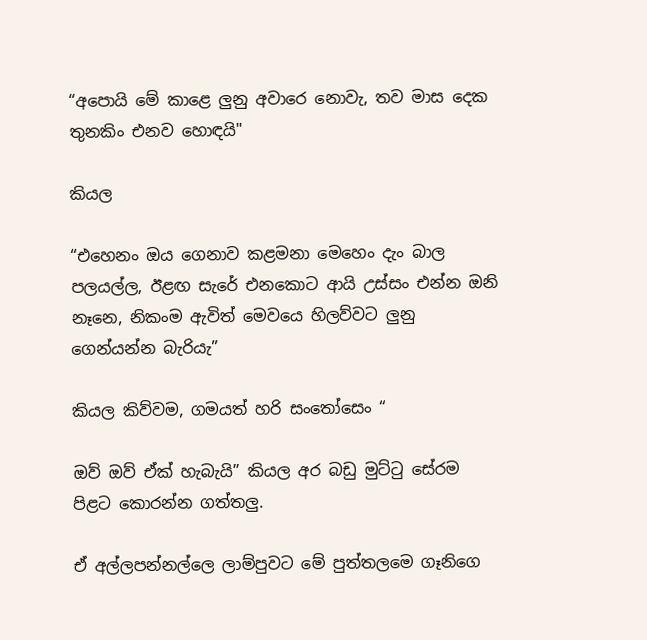“අපොයි මේ කාළෙ ලුනු අවාරෙ නොවැ, තව මාස දෙක තුනකිං එනව හොඳයි"

කියල

“එහෙනං ඔය ගෙනාව කළමනා මෙහෙං දැං බාල පලයල්ල, ඊළඟ සැරේ එනකොට ආයි උස්සං එන්න ඔනි නෑනෙ, නිකංම ඇවිත් මෙවයෙ හිලව්වට ලුනු ගෙන්යන්න බැරියැ”

කියල කිව්වම, ගමයත් හරි සංතෝසෙං “

ඔව් ඔව් ඒක් හැබැයි” කියල අර බඩු මුට්ටු සේරම පිළට කොරන්න ගත්තලු.

ඒ අල්ලපන්නල්ලෙ ලාම්පුවට මේ පුත්තලමෙ ගෑනිගෙ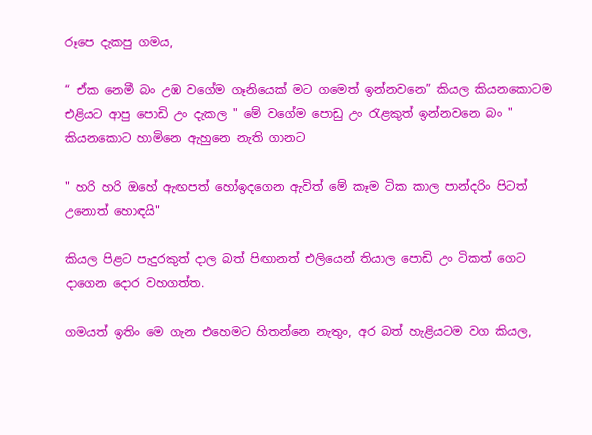රූපෙ දැකපු ගමය,

“ ඒක නෙමී බං උඹ වගේම ගෑනියෙක් මට ගමෙත් ඉන්නවනෙ” කියල කියනකොටම එළියට ආපු පොඩි උං දැකල " මේ වගේම පොඩු උං රැළකුත් ඉන්නවනෙ බං "
කියනකොට හාමිනෙ ඇහුනෙ නැති ගානට

" හරි හරි ඔහේ ඇඟපත් හෝඉදගෙන ඇවිත් මේ කෑම ටික කාල පාන්දරිං පිටත් උනොත් හොඳයි"

කියල පිළට පැදුරකුත් දාල බත් පිඟානත් එලියෙන් තියාල පොඩි උං ටිකත් ගෙට දාගෙන දොර වහගත්ත.

ගමයත් ඉතිං මෙ ගැන එහෙමට හිතන්නෙ නැතුං, අර බත් හැළියටම වග කියල,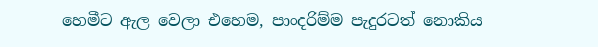හෙමීට ඇල වෙලා එහෙම, පාංදරිම්ම පැදුරටත් නොකිය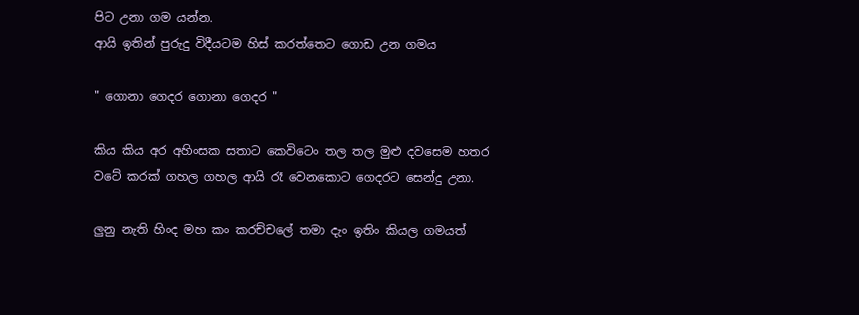පිට උනා ගම යන්න.
ආයි ඉතින් පුරුදු විදීයටම හිස් කරත්තෙට ගොඩ උන ගමය

" ගොනා ගෙදර ගොනා ගෙදර "

කිය කිය අර අහිංසක සතාට කෙවිටෙං තල තල මුළු දවසෙම හතර වටේ කරක් ගහල ගහල ආයි රෑ වෙනකොට ගෙදරට සෙන්දු උනා.

ලුනු නැති හිංද මහ කං කරච්චලේ තමා දැං ඉතිං කියල ගමයත්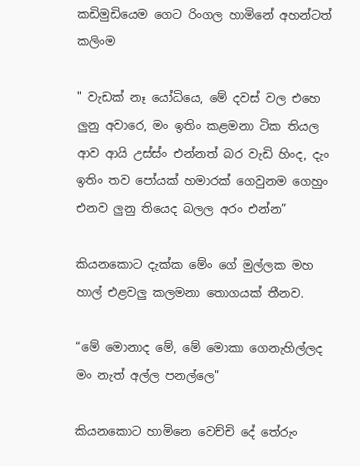කඩිමුඩියෙම ගෙට රිංගල හාමිනේ අහන්ටත් කලිංම

" වැඩක් නෑ යෝධියෙ, මේ දවස් වල එහෙ ලුනු අවාරෙ, මං ඉතිං කළමනා ටික තියල ආව ආයි උස්ස්ං එන්නත් බර වැඩි හිංද, දැං ඉතිං තව පෝයක් හමාරක් ගෙවුනම ගෙහුං එනව ලුනු තියෙද බලල අරං එන්න”

කියනකොට දැක්ක මේං ගේ මුල්ලක මහ හාල් එළවලු කලමනා තොගයක් තීනව.

“මේ මොනාද මේ, මේ මොකා ගෙනැහිල්ලද මං නැත් අල්ල පනල්ලෙ"

කියනකොට හාමිනෙ වෙච්චි දේ තේරුං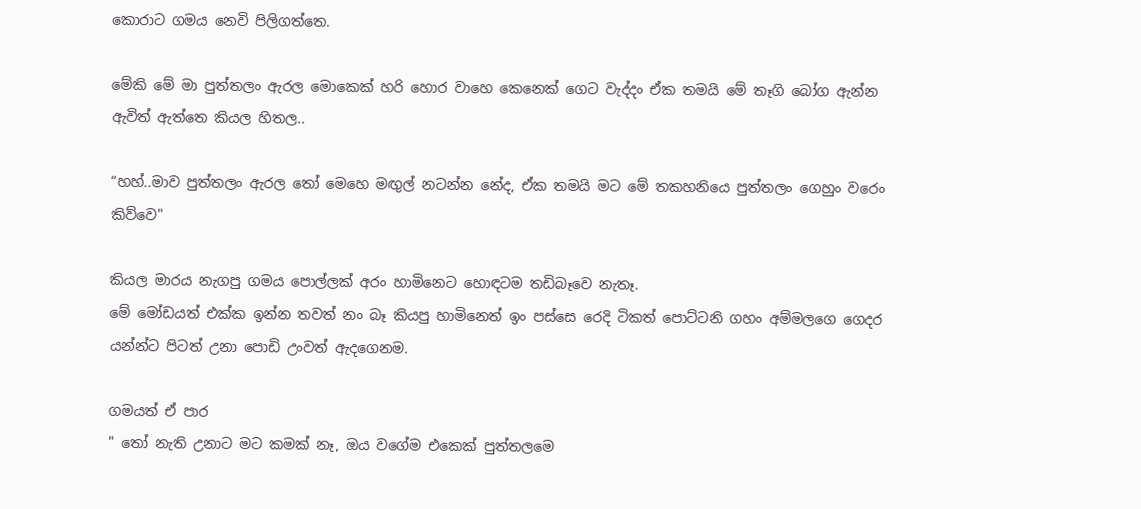කොරාට ගමය නෙවි පිලිගත්තෙ.

මේකි මේ මා පුත්තලං ඇරල මොකෙක් හරි හොර වාහෙ කෙනෙක් ගෙට වැද්දං ඒක තමයි මේ තෑගි බෝග ඇන්න ඇවිත් ඇත්තෙ කියල හිතල..

“හහ්..මාව පුත්තලං ඇරල තෝ මෙහෙ මඟුල් නටන්න නේද, ඒක තමයි මට මේ තකහනියෙ පුත්තලං ගෙහුං වරෙං කිව්වෙ"

කියල මාරය නැගපු ගමය පොල්ලක් අරං හාමිනෙට හොඳටම තඩිබෑවෙ නැතෑ.
මේ මෝඩයත් එක්ක ඉන්න තවත් නං බෑ කියපු හාමිනෙත් ඉං පස්සෙ රෙදි ටිකත් පොට්ටනි ගහං අම්මලගෙ ගෙදර යන්න්ට පිටත් උනා පොඩි උංවත් ඇදගෙනම.

ගමයත් ඒ පාර
" තෝ නැති උනාට මට කමක් නෑ, ඔය වගේම එකෙක් පුත්තලමෙ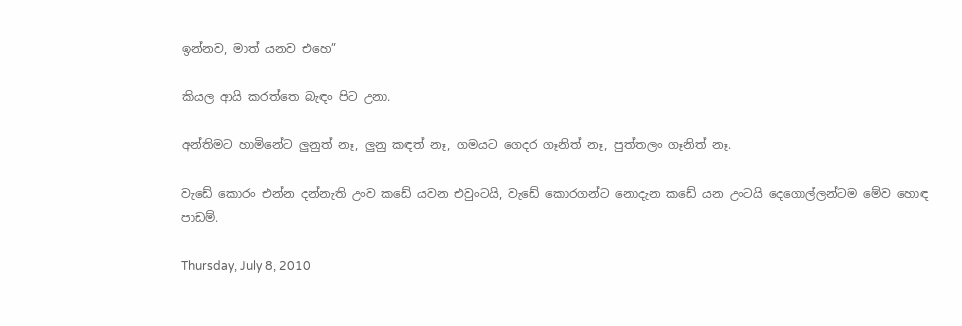ඉන්නව, මාත් යනව එහෙ”

කියල ආයි කරත්තෙ බැඳං පිට උනා.

අන්තිමට හාමිනේට ලුනුත් නෑ, ලුනු කඳත් නෑ, ගමයට ගෙදර ගෑනිත් නෑ, පුත්තලං ගෑනිත් නෑ.

වැඩේ කොරං එන්න දන්නැති උංව කඩේ යවන එවුංටයි, වැඩේ කොරගන්ට නොදැන කඩේ යන උංටයි දෙගොල්ලන්ටම මේව හොඳ පාඩම්.

Thursday, July 8, 2010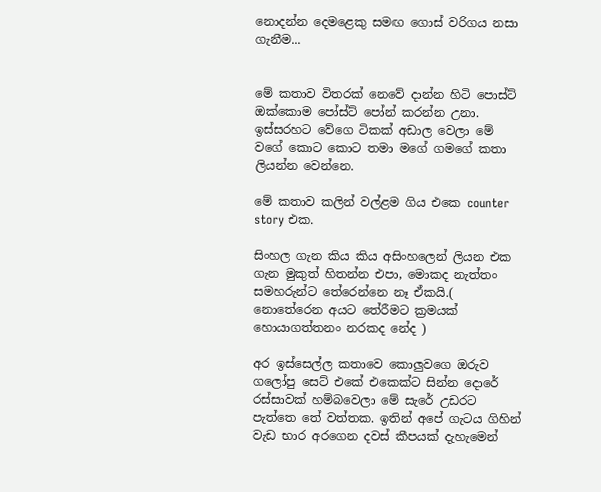නොදන්න දෙමළෙකු සමඟ ගොස් වරිගය නසා ගැනීම...


මේ කතාව විතරක් නෙවේ දාන්න හිටි පොස්ට් ඔක්කොම පෝස්ට් පෝන් කරන්න උනා.
ඉස්සරහට වේගෙ ටිකක් අඩාල වෙලා මේ වගේ කොට කොට තමා මගේ ගමගේ කතා ලියන්න වෙන්නෙ.

මේ කතාව කලින් වල්ළම ගිය එකෙ counter story එක.

සිංහල ගැන කිය කිය අසිංහලෙන් ලියන එක ගැන මුකුත් හිතන්න එපා, මොකද නැත්තං සමහරුන්ට තේරෙන්නෙ නෑ ඒකයි.( නොතේරෙන අයට තේරීමට ක්‍රමයක් හොයාගත්තනං නරකද නේද )

අර ඉස්සෙල්ල කතාවෙ කොලුවගෙ ඔරුව ගලෝපු සෙට් එකේ එකෙක්ට සින්න දොරේ රස්සාවක් හම්බවෙලා මේ සැරේ උඩරට පැත්තෙ තේ වත්තක. ඉතින් අපේ ගැටය ගිහින් වැඩ භාර අරගෙන දවස් කීපයක් දැහැමෙන්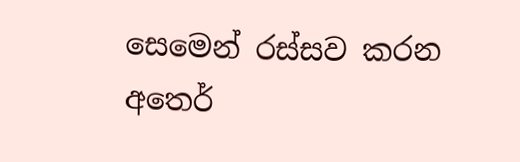සෙමෙන් රස්සව කරන අතෙර්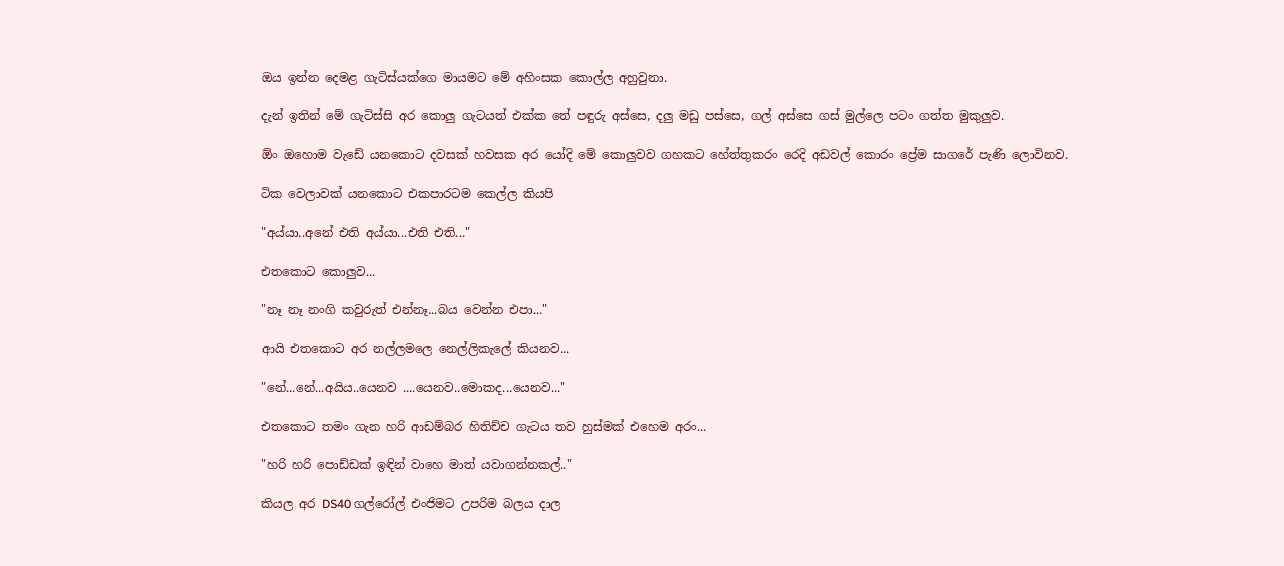ඔය ඉන්න දෙමළ ගැටිස්යක්ගෙ මායමට මේ අහිංසක කොල්ල අහුවුනා.

දැන් ඉතින් මේ ගැටිස්සි අර කොලු ගැටයත් එක්ක තේ පඳුරු අස්සෙ, දලු මඩු පස්සෙ, ගල් අස්සෙ ගස් මුල්ලෙ පටං ගත්ත මුකුලුව.

ඕං ඔහොම වැඩේ යනකොට දවසක් හවසක අර යෝදි මේ කොලුවව ගහකට හේත්තුකරං රෙදි අඩවල් කොරං ප්‍රේම සාගරේ පැණි ලොවිනව.

ටික වෙලාවක් යනකොට එකපාරටම කෙල්ල කියපි

"අය්යා..අනේ එති අය්යා...එති එති..."

එතකොට කොලුව...

"නෑ නෑ නංගි කවුරුත් එන්නෑ...බය වෙන්න එපා..."

ආයි එතකොට අර නල්ලමලෙ නෙල්ලිකැලේ කියනව...

"නේ...නේ...අයිය..යෙනව ....යෙනව..මොකද...යෙනව..."

එතකොට තමං ගැන හරි ආඩම්බර හිතිච්ච ගැටය තව හුස්මක් එහෙම අරං...

"හරි හරි පොඩ්ඩක් ඉඳින් වාහෙ මාත් යවාගන්නකල්.."

කියල අර DS40 ගල්රෝල් එංජිමට උපරිම බලය දාල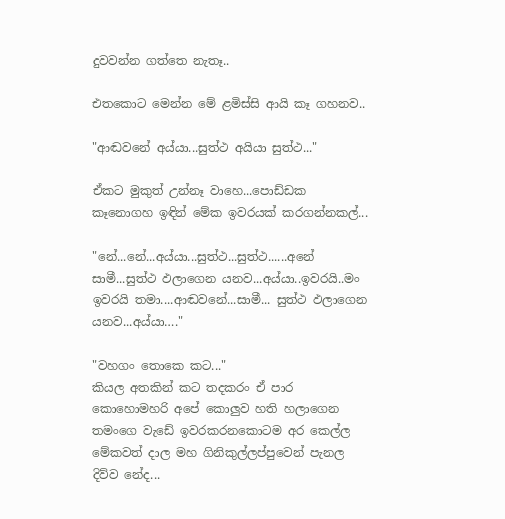දුවවන්න ගත්තෙ නැතෑ..

එතකොට මෙන්න මේ ළමිස්සි ආයි කෑ ගහනව..

"ආඬවනේ අය්යා...සුත්ථ අයියා සුත්ථ..."

ඒකට මුකුත් උන්නෑ වාහෙ...පොඩ්ඩක කෑනොගහ ඉඳින් මේක ඉවරයක් කරගන්නකල්...

"නේ...නේ...අය්යා...සුත්ථ...සුත්ථ......අනේ සාමී...සුත්ථ ඵලාගෙන යනව...අය්යා..ඉවරයි..මං ඉවරයි තමා....ආඬවනේ...සාමී... සුත්ථ ඵලාගෙන යනව...අය්යා…."

"වහගං තොකෙ කට..."
කියල අතකින් කට තදකරං ඒ පාර කොහොමහරි අපේ කොලුව හති හලාගෙන තමංගෙ වැඩේ ඉවරකරනකොටම අර කෙල්ල මේකවත් දාල මහ ගිනිකුල්ලප්පුවෙන් පැනල දිව්ව නේද...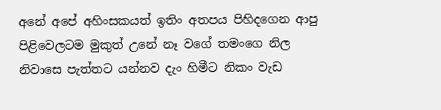අනේ අපේ අහිංසකයත් ඉතිං අතපය පිහිදගෙන ආපු පිළිවෙලටම මුකුත් උනේ නෑ වගේ තමංගෙ නිල නිවාසෙ පැත්තට යන්නව දැං හිමීට නිකං වැඩ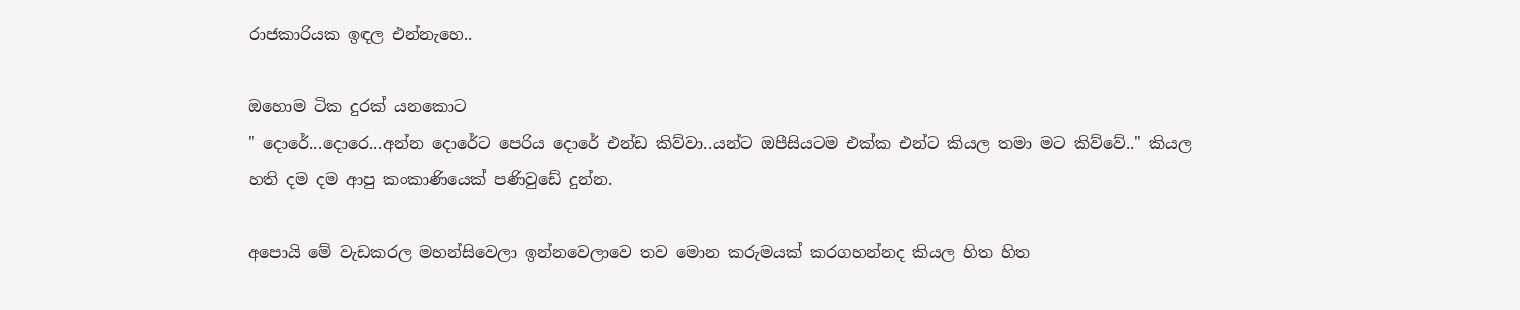රාජකාරියක ඉඳල එන්නැහෙ..

ඔහොම ටික දුරක් යනකොට
" දොරේ...දොරෙ...අන්න දොරේට පෙරිය දොරේ එන්ඩ කිව්වා..යන්ට ඔපීසියටම එක්ක එන්ට කියල තමා මට කිව්වේ.." කියල හති දම දම ආපු කංකාණියෙක් පණිවුඩේ දුන්න.

අපොයි මේ වැඩකරල මහන්සිවෙලා ඉන්නවෙලාවෙ තව මොන කරුමයක් කරගහන්නද කියල හිත හිත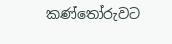කණ්තෝරුවට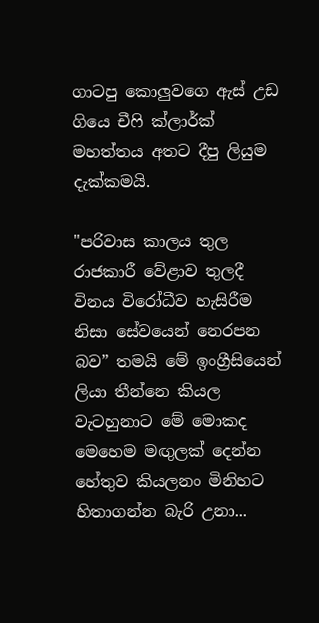ගාටපු කොලුවගෙ ඇස් උඩ ගියෙ චීෆි ක්ලාර්ක් මහත්තය අතට දීපු ලියුම දැක්කමයි.

"පරිවාස කාලය තුල රාජකාරී වේළාව තුලදී විනය විරෝධීව හැසිරීම නිසා සේවයෙන් නෙරපන බව” තමයි මේ ඉංග්‍රීසියෙන් ලියා තීන්නෙ කියල වැටහුනාට මේ මොකද මෙහෙම මඟුලක් දෙන්න හේතුව කියලනං මිනිහට හිතාගන්න බැරි උනා...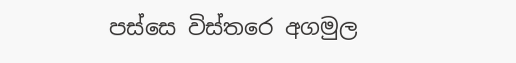පස්සෙ විස්තරෙ අගමුල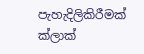පැහැදිලිකිරීමක් ක්ලාක්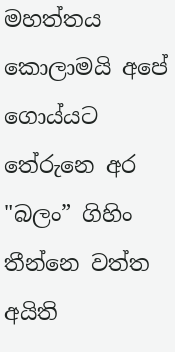මහත්තය කොලාමයි අපේ ගොය්යට තේරුනෙ අර "බලං” ගිහිං තීන්නෙ වත්ත අයිති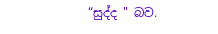“සුද්ද " බව.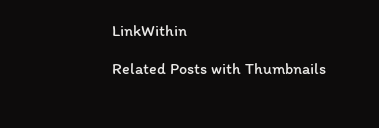LinkWithin

Related Posts with Thumbnails